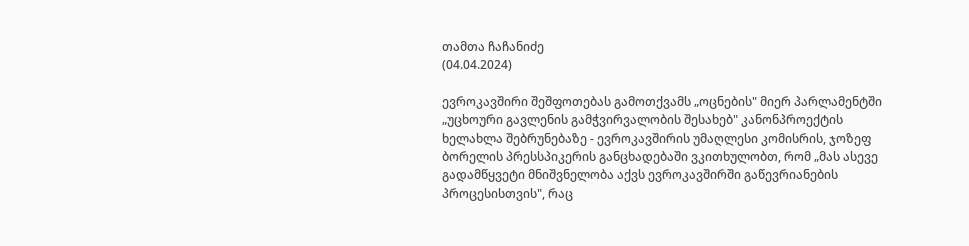თამთა ჩაჩანიძე
(04.04.2024)

ევროკავშირი შეშფოთებას გამოთქვამს „ოცნების" მიერ პარლამენტში „უცხოური გავლენის გამჭვირვალობის შესახებ" კანონპროექტის ხელახლა შებრუნებაზე - ევროკავშირის უმაღლესი კომისრის, ჯოზეფ ბორელის პრესსპიკერის განცხადებაში ვკითხულობთ, რომ „მას ასევე გადამწყვეტი მნიშვნელობა აქვს ევროკავშირში გაწევრიანების პროცესისთვის", რაც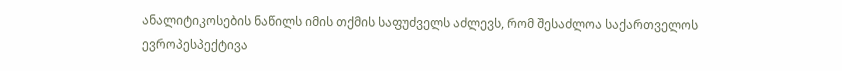ანალიტიკოსების ნაწილს იმის თქმის საფუძველს აძლევს, რომ შესაძლოა საქართველოს ევროპესპექტივა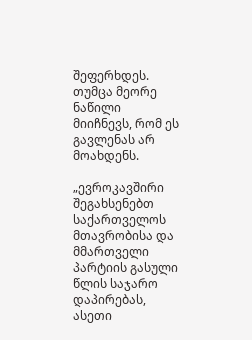შეფერხდეს. თუმცა მეორე ნაწილი მიიჩნევს, რომ ეს გავლენას არ მოახდენს.

„ევროკავშირი შეგახსენებთ საქართველოს მთავრობისა და მმართველი პარტიის გასული წლის საჯარო დაპირებას, ასეთი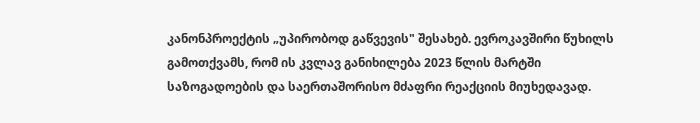კანონპროექტის „უპირობოდ გაწვევის" შესახებ. ევროკავშირი წუხილს გამოთქვამს, რომ ის კვლავ განიხილება 2023 წლის მარტში საზოგადოების და საერთაშორისო მძაფრი რეაქციის მიუხედავად.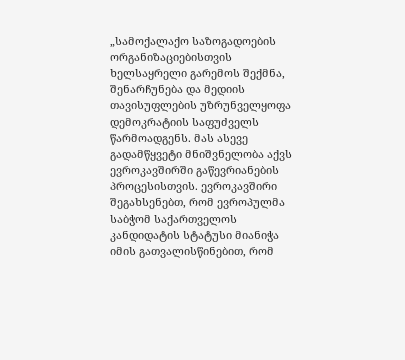„სამოქალაქო საზოგადოების ორგანიზაციებისთვის ხელსაყრელი გარემოს შექმნა, შენარჩუნება და მედიის თავისუფლების უზრუნველყოფა დემოკრატიის საფუძველს წარმოადგენს. მას ასევე გადამწყვეტი მნიშვნელობა აქვს ევროკავშირში გაწევრიანების პროცესისთვის. ევროკავშირი შეგახსენებთ, რომ ევროპულმა საბჭომ საქართველოს კანდიდატის სტატუსი მიანიჭა იმის გათვალისწინებით, რომ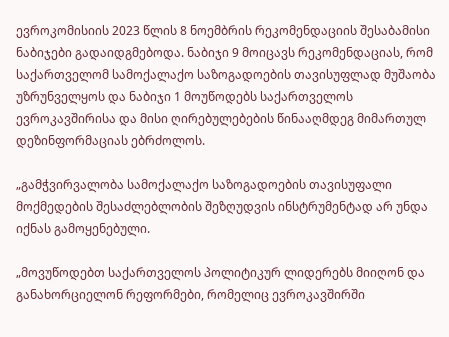ევროკომისიის 2023 წლის 8 ნოემბრის რეკომენდაციის შესაბამისი ნაბიჯები გადაიდგმებოდა. ნაბიჯი 9 მოიცავს რეკომენდაციას, რომ საქართველომ სამოქალაქო საზოგადოების თავისუფლად მუშაობა უზრუნველყოს და ნაბიჯი 1 მოუწოდებს საქართველოს ევროკავშირისა და მისი ღირებულებების წინააღმდეგ მიმართულ დეზინფორმაციას ებრძოლოს.

„გამჭვირვალობა სამოქალაქო საზოგადოების თავისუფალი მოქმედების შესაძლებლობის შეზღუდვის ინსტრუმენტად არ უნდა იქნას გამოყენებული.

„მოვუწოდებთ საქართველოს პოლიტიკურ ლიდერებს მიიღონ და განახორციელონ რეფორმები, რომელიც ევროკავშირში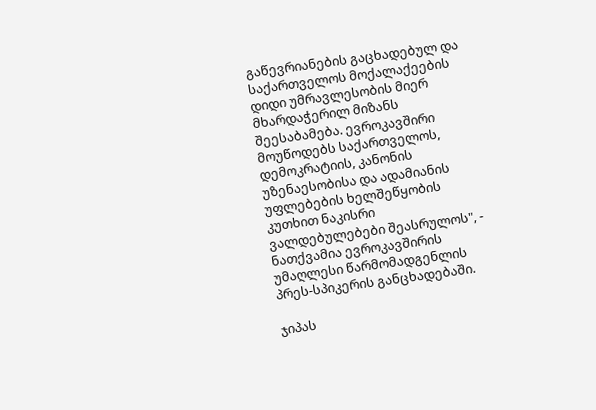გაწევრიანების გაცხადებულ და საქართველოს მოქალაქეების დიდი უმრავლესობის მიერ მხარდაჭერილ მიზანს შეესაბამება. ევროკავშირი მოუწოდებს საქართველოს, დემოკრატიის, კანონის უზენაესობისა და ადამიანის უფლებების ხელშეწყობის კუთხით ნაკისრი ვალდებულებები შეასრულოს", - ნათქვამია ევროკავშირის უმაღლესი წარმომადგენლის პრეს-სპიკერის განცხადებაში.

ჯიპას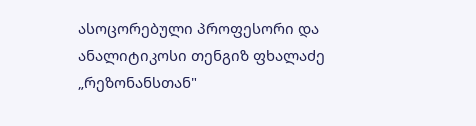ასოცორებული პროფესორი და ანალიტიკოსი თენგიზ ფხალაძე „რეზონანსთან"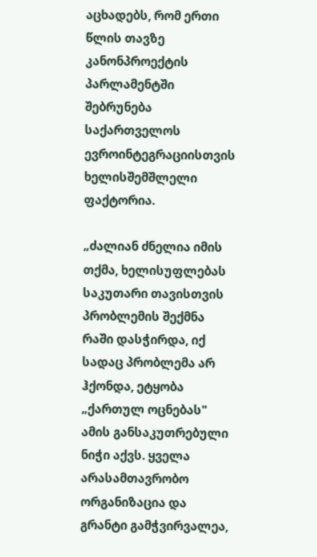აცხადებს, რომ ერთი წლის თავზე კანონპროექტის პარლამენტში შებრუნება საქართველოს ევროინტეგრაციისთვის ხელისშემშლელი ფაქტორია.

„ძალიან ძნელია იმის თქმა, ხელისუფლებას საკუთარი თავისთვის პრობლემის შექმნა რაში დასჭირდა, იქ სადაც პრობლემა არ ჰქონდა, ეტყობა „ქართულ ოცნებას" ამის განსაკუთრებული ნიჭი აქვს. ყველა არასამთავრობო ორგანიზაცია და გრანტი გამჭვირვალეა,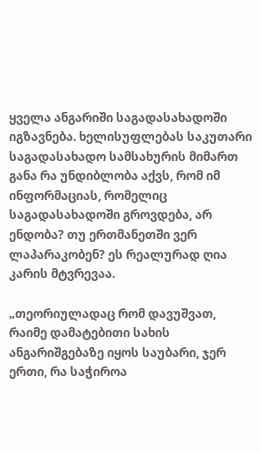ყველა ანგარიში საგადასახადოში იგზავნება. ხელისუფლებას საკუთარი საგადასახადო სამსახურის მიმართ განა რა უნდიბლობა აქვს, რომ იმ ინფორმაციას, რომელიც საგადასახადოში გროვდება, არ ენდობა? თუ ერთმანეთში ვერ ლაპარაკობენ? ეს რეალურად ღია კარის მტვრევაა.

„თეორიულადაც რომ დავუშვათ, რაიმე დამატებითი სახის ანგარიშგებაზე იყოს საუბარი, ჯერ ერთი, რა საჭიროა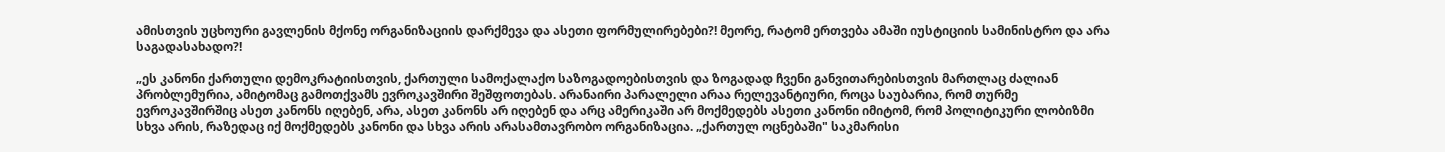ამისთვის უცხოური გავლენის მქონე ორგანიზაციის დარქმევა და ასეთი ფორმულირებები?! მეორე, რატომ ერთვება ამაში იუსტიციის სამინისტრო და არა საგადასახადო?!

„ეს კანონი ქართული დემოკრატიისთვის, ქართული სამოქალაქო საზოგადოებისთვის და ზოგადად ჩვენი განვითარებისთვის მართლაც ძალიან პრობლემურია, ამიტომაც გამოთქვამს ევროკავშირი შეშფოთებას. არანაირი პარალელი არაა რელევანტიური, როცა საუბარია, რომ თურმე ევროკავშირშიც ასეთ კანონს იღებენ, არა, ასეთ კანონს არ იღებენ და არც ამერიკაში არ მოქმედებს ასეთი კანონი იმიტომ, რომ პოლიტიკური ლობიზმი სხვა არის, რაზედაც იქ მოქმედებს კანონი და სხვა არის არასამთავრობო ორგანიზაცია. „ქართულ ოცნებაში" საკმარისი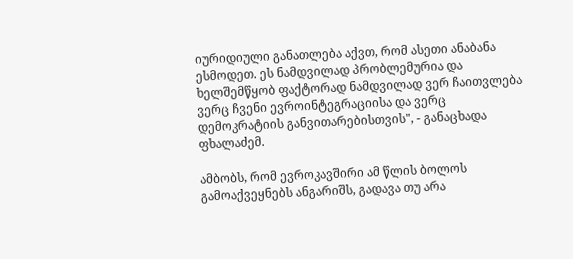იურიდიული განათლება აქვთ, რომ ასეთი ანაბანა ესმოდეთ. ეს ნამდვილად პრობლემურია და ხელშემწყობ ფაქტორად ნამდვილად ვერ ჩაითვლება ვერც ჩვენი ევროინტეგრაციისა და ვერც დემოკრატიის განვითარებისთვის", - განაცხადა ფხალაძემ.

ამბობს, რომ ევროკავშირი ამ წლის ბოლოს გამოაქვეყნებს ანგარიშს, გადავა თუ არა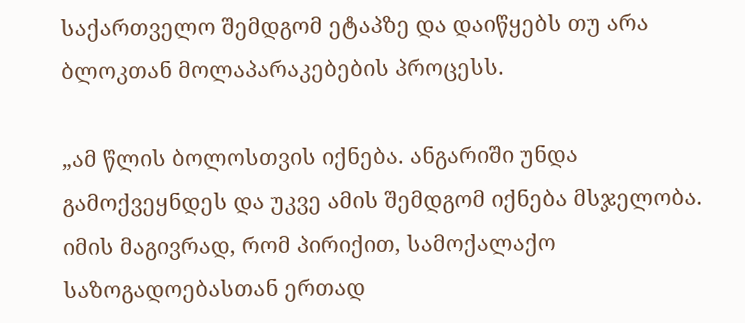საქართველო შემდგომ ეტაპზე და დაიწყებს თუ არა ბლოკთან მოლაპარაკებების პროცესს.

„ამ წლის ბოლოსთვის იქნება. ანგარიში უნდა გამოქვეყნდეს და უკვე ამის შემდგომ იქნება მსჯელობა. იმის მაგივრად, რომ პირიქით, სამოქალაქო საზოგადოებასთან ერთად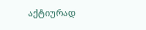აქტიურად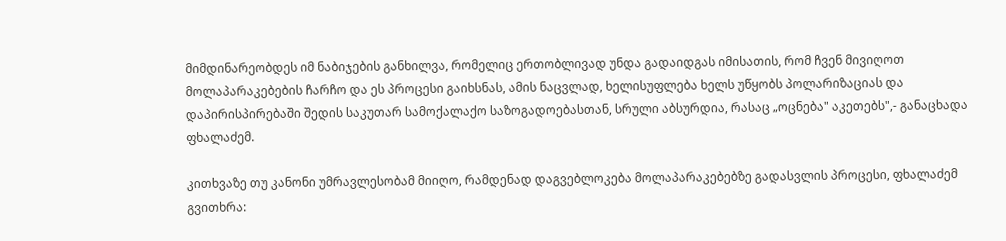მიმდინარეობდეს იმ ნაბიჯების განხილვა, რომელიც ერთობლივად უნდა გადაიდგას იმისათის, რომ ჩვენ მივიღოთ მოლაპარაკებების ჩარჩო და ეს პროცესი გაიხსნას, ამის ნაცვლად, ხელისუფლება ხელს უწყობს პოლარიზაციას და დაპირისპირებაში შედის საკუთარ სამოქალაქო საზოგადოებასთან, სრული აბსურდია, რასაც „ოცნება" აკეთებს",- განაცხადა ფხალაძემ.

კითხვაზე თუ კანონი უმრავლესობამ მიიღო, რამდენად დაგვებლოკება მოლაპარაკებებზე გადასვლის პროცესი, ფხალაძემ გვითხრა: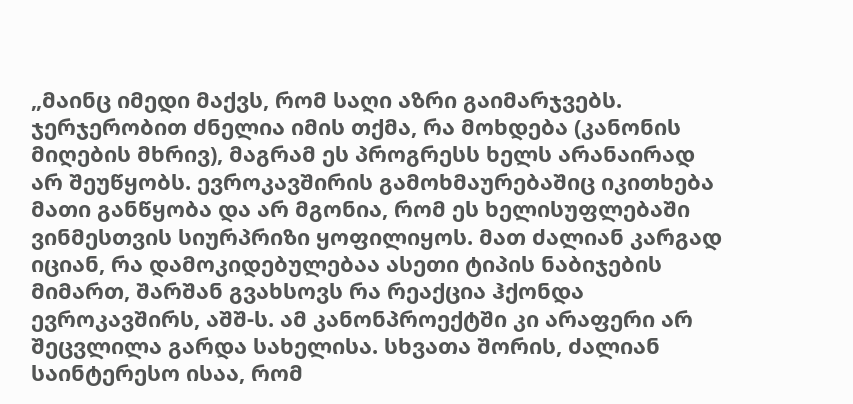„მაინც იმედი მაქვს, რომ საღი აზრი გაიმარჯვებს. ჯერჯერობით ძნელია იმის თქმა, რა მოხდება (კანონის მიღების მხრივ), მაგრამ ეს პროგრესს ხელს არანაირად არ შეუწყობს. ევროკავშირის გამოხმაურებაშიც იკითხება მათი განწყობა და არ მგონია, რომ ეს ხელისუფლებაში ვინმესთვის სიურპრიზი ყოფილიყოს. მათ ძალიან კარგად იციან, რა დამოკიდებულებაა ასეთი ტიპის ნაბიჯების მიმართ, შარშან გვახსოვს რა რეაქცია ჰქონდა ევროკავშირს, აშშ-ს. ამ კანონპროექტში კი არაფერი არ შეცვლილა გარდა სახელისა. სხვათა შორის, ძალიან საინტერესო ისაა, რომ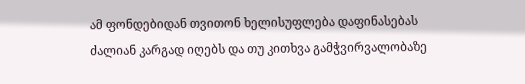ამ ფონდებიდან თვითონ ხელისუფლება დაფინასებას ძალიან კარგად იღებს და თუ კითხვა გამჭვირვალობაზე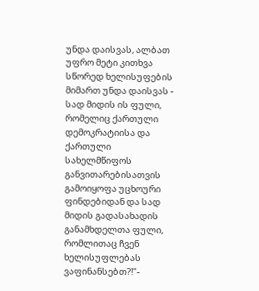უნდა დაისვას, ალბათ უფრო მეტი კითხვა სწორედ ხელისუფების მიმართ უნდა დაისვას - სად მიდის ის ფული, რომელიც ქართული დემოკრატიისა და ქართული სახელმწიფოს განვითარებისათვის გამოიყოფა უცხოური ფინდებიდან და სად მიდის გადასახადის განამხდელთა ფული, რომლითაც ჩვენ ხელისუფლებას ვაფინანსებთ?!"-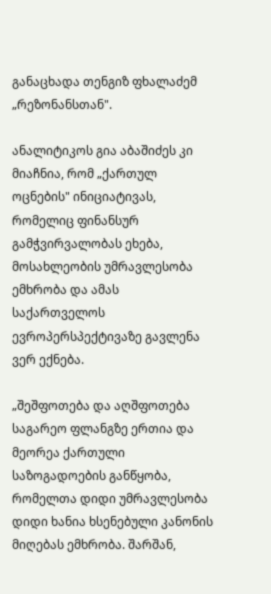განაცხადა თენგიზ ფხალაძემ „რეზონანსთან".

ანალიტიკოს გია აბაშიძეს კი მიაჩნია, რომ „ქართულ ოცნების" ინიციატივას, რომელიც ფინანსურ გამჭვირვალობას ეხება, მოსახლეობის უმრავლესობა ემხრობა და ამას საქართველოს ევროპერსპექტივაზე გავლენა ვერ ექნება.

„შეშფოთება და აღშფოთება საგარეო ფლანგზე ერთია და მეორეა ქართული საზოგადოების განწყობა, რომელთა დიდი უმრავლესობა დიდი ხანია ხსენებული კანონის მიღებას ემხრობა. შარშან,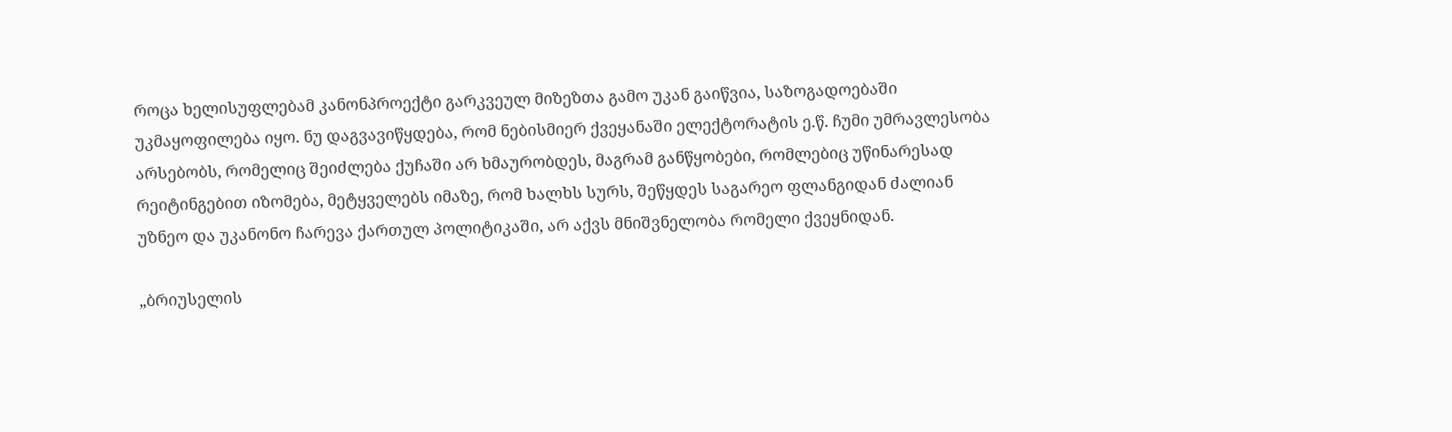როცა ხელისუფლებამ კანონპროექტი გარკვეულ მიზეზთა გამო უკან გაიწვია, საზოგადოებაში უკმაყოფილება იყო. ნუ დაგვავიწყდება, რომ ნებისმიერ ქვეყანაში ელექტორატის ე.წ. ჩუმი უმრავლესობა არსებობს, რომელიც შეიძლება ქუჩაში არ ხმაურობდეს, მაგრამ განწყობები, რომლებიც უწინარესად რეიტინგებით იზომება, მეტყველებს იმაზე, რომ ხალხს სურს, შეწყდეს საგარეო ფლანგიდან ძალიან უზნეო და უკანონო ჩარევა ქართულ პოლიტიკაში, არ აქვს მნიშვნელობა რომელი ქვეყნიდან.

„ბრიუსელის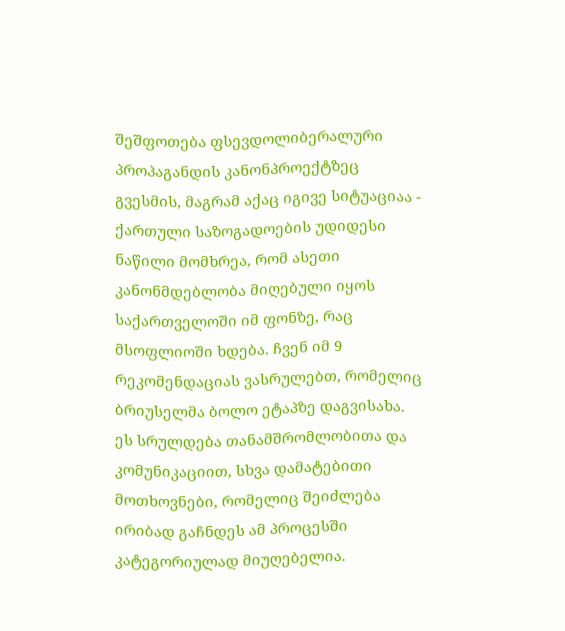შეშფოთება ფსევდოლიბერალური პროპაგანდის კანონპროექტზეც გვესმის, მაგრამ აქაც იგივე სიტუაციაა - ქართული საზოგადოების უდიდესი ნაწილი მომხრეა, რომ ასეთი კანონმდებლობა მიღებული იყოს საქართველოში იმ ფონზე, რაც მსოფლიოში ხდება. ჩვენ იმ 9 რეკომენდაციას ვასრულებთ, რომელიც ბრიუსელმა ბოლო ეტაპზე დაგვისახა. ეს სრულდება თანამშრომლობითა და კომუნიკაციით, სხვა დამატებითი მოთხოვნები, რომელიც შეიძლება ირიბად გაჩნდეს ამ პროცესში კატეგორიულად მიუღებელია.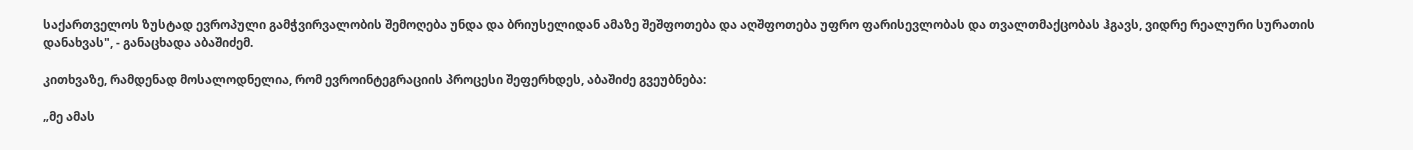საქართველოს ზუსტად ევროპული გამჭვირვალობის შემოღება უნდა და ბრიუსელიდან ამაზე შეშფოთება და აღშფოთება უფრო ფარისევლობას და თვალთმაქცობას ჰგავს, ვიდრე რეალური სურათის დანახვას", - განაცხადა აბაშიძემ.

კითხვაზე, რამდენად მოსალოდნელია, რომ ევროინტეგრაციის პროცესი შეფერხდეს, აბაშიძე გვეუბნება:

„მე ამას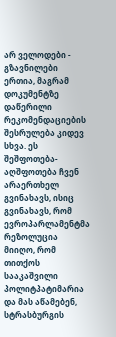არ ველოდები - გზავნილები ერთია, მაგრამ დოკუმენტზე დაწერილი რეკომენდაციების შესრულება კიდევ სხვა. ეს შეშფოთება-აღშფოთება ჩვენ არაერთხელ გვინახავს, ისიც გვინახავს, რომ ევროპარლამენტმა რეზოლუცია მიიღო, რომ თითქოს სააკაშვილი პოლიტპატიმარია და მას აწამებენ, სტრასბურგის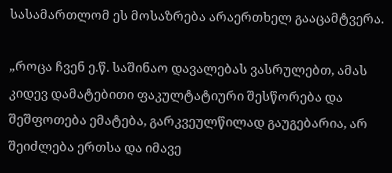სასამართლომ ეს მოსაზრება არაერთხელ გააცამტვერა.

„როცა ჩვენ ე.წ. საშინაო დავალებას ვასრულებთ, ამას კიდევ დამატებითი ფაკულტატიური შესწორება და შეშფოთება ემატება, გარკვეულწილად გაუგებარია, არ შეიძლება ერთსა და იმავე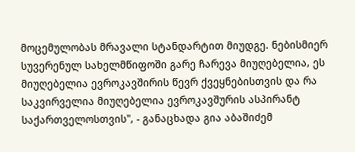მოცემულობას მრავალი სტანდარტით მიუდგე. ნებისმიერ სუვერენულ სახელმწიფოში გარე ჩარევა მიუღებელია, ეს მიუღებელია ევროკავშირის წევრ ქვეყნებისთვის და რა საკვირველია მიუღებელია ევროკავშურის ასპირანტ საქართველოსთვის", - განაცხადა გია აბაშიძემ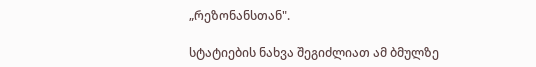„რეზონანსთან".

სტატიების ნახვა შეგიძლიათ ამ ბმულზე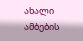ახალი ამბების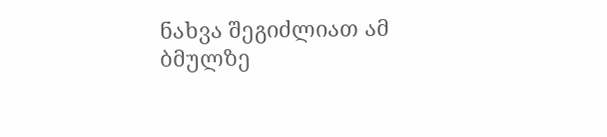ნახვა შეგიძლიათ ამ ბმულზე